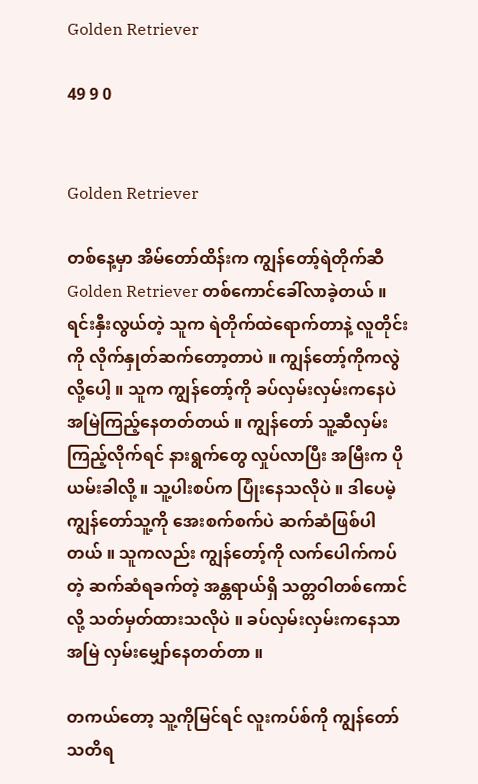Golden Retriever

49 9 0


Golden Retriever

တစ်နေ့မှာ အိမ်တော်ထိန်းက ကျွန်တော့်ရဲတိုက်ဆီ Golden Retriever တစ်ကောင်ခေါ်လာခဲ့တယ် ။ ရင်းနှီးလွယ်တဲ့ သူက ရဲတိုက်ထဲရောက်တာနဲ့ လူတိုင်းကို လိုက်နှုတ်ဆက်တော့တာပဲ ။ ကျွန်တော့်ကိုကလွဲလို့ပေါ့ ။ သူက ကျွန်တော့်ကို ခပ်လှမ်းလှမ်းကနေပဲ အမြဲကြည့်နေတတ်တယ် ။ ကျွန်တော် သူ့ဆီလှမ်းကြည့်လိုက်ရင် နားရွက်တွေ လှုပ်လာပြီး အမြီးက ပိုယမ်းခါလို့ ။ သူ့ပါးစပ်က ပြုံးနေသလိုပဲ ။ ဒါပေမဲ့ ကျွန်တော်သူ့ကို အေးစက်စက်ပဲ ဆက်ဆံဖြစ်ပါတယ် ။ သူကလည်း ကျွန်တော့်ကို လက်ပေါက်ကပ်တဲ့ ဆက်ဆံရခက်တဲ့ အန္တရာယ်ရှိ သတ္တဝါတစ်ကောင်လို့ သတ်မှတ်ထားသလိုပဲ ။ ခပ်လှမ်းလှမ်းကနေသာ အမြဲ လှမ်းမျှော်နေတတ်တာ ။

တကယ်တော့ သူ့ကိုမြင်ရင် လူးကပ်စ်ကို ကျွန်တော်သတိရ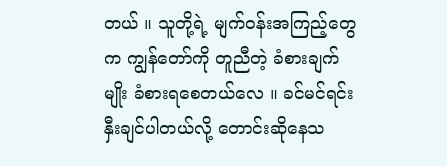တယ် ။ သူတို့ရဲ့ မျက်ဝန်းအကြည့်တွေက ကျွန်တော်ကို တူညီတဲ့ ခံစားချက်မျိုး ခံစားရစေတယ်လေ ။ ခင်မင်ရင်းနှီးချင်ပါတယ်လို့ တောင်းဆိုနေသ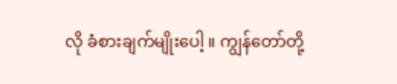လို ခံစားချက်မျိုးပေါ့ ။ ကျွန်တော်တို့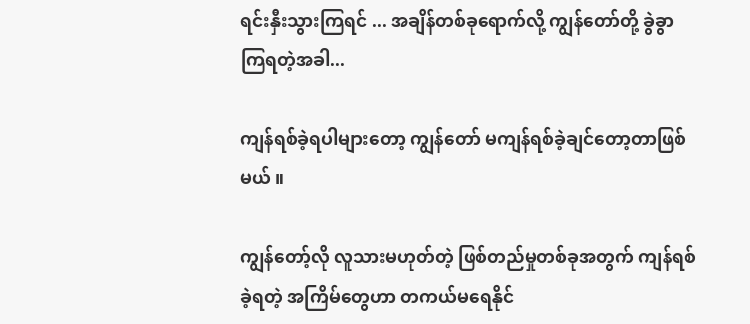ရင်းနှီးသွားကြရင် ... အချိန်တစ်ခုရောက်လို့ ကျွန်တော်တို့ ခွဲခွာကြရတဲ့အခါ...

ကျန်ရစ်ခဲ့ရပါများတော့ ကျွန်တော် မကျန်ရစ်ခဲ့ချင်တော့တာဖြစ်မယ် ။

ကျွန်တော့်လို လူသားမဟုတ်တဲ့ ဖြစ်တည်မှုတစ်ခုအတွက် ကျန်ရစ်ခဲ့ရတဲ့ အကြိမ်တွေဟာ တကယ်မရေနိုင်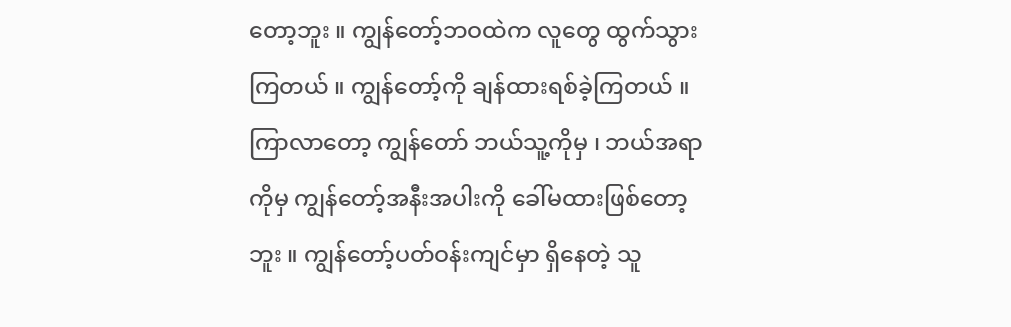တော့ဘူး ။ ကျွန်တော့်ဘဝထဲက လူတွေ ထွက်သွားကြတယ် ။ ကျွန်တော့်ကို ချန်ထားရစ်ခဲ့ကြတယ် ။ ကြာလာတော့ ကျွန်တော် ဘယ်သူ့ကိုမှ ၊ ဘယ်အရာကိုမှ ကျွန်တော့်အနီးအပါးကို ခေါ်မထားဖြစ်တော့ဘူး ။ ကျွန်တော့်ပတ်ဝန်းကျင်မှာ ရှိနေတဲ့ သူ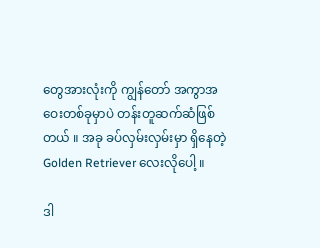တွေအားလုံးကို ကျွန်တော် အကွာအဝေးတစ်ခုမှာပဲ တန်းတူဆက်ဆံဖြစ်တယ် ။ အခု ခပ်လှမ်းလှမ်းမှာ ရှိနေတဲ့ Golden Retriever လေးလိုပေါ့ ။

ဒါ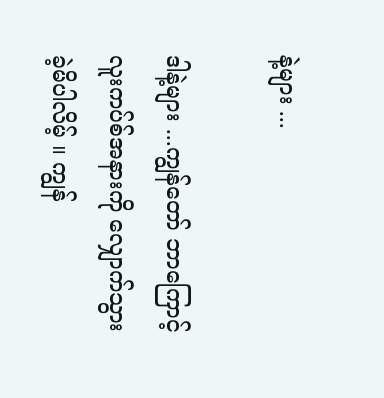နဲ့များ ...

ဒါနဲ့များ ...ကျွန်တော် ဘာကြောင့် လူးကပ်စ်အနားကို လျှောက်သွားခဲ့မိပါလိမ့် ။ ကျွန်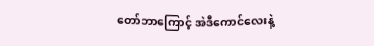တော်ဘာကြောင့် အဲဒီကောင်လေးနဲ့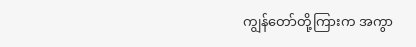ကျွန်တော်တို့ကြားက အကွာ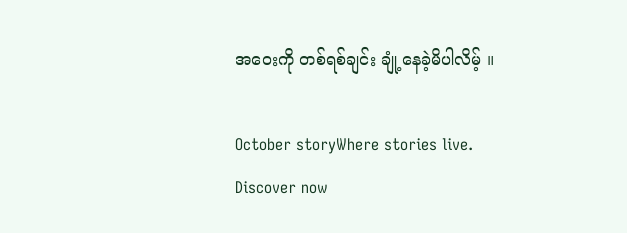အဝေးကို တစ်ရစ်ချင်း ချုံ့နေခဲ့မိပါလိမ့် ။

October storyWhere stories live. Discover now